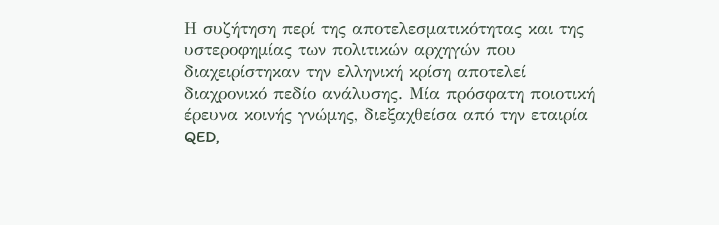Η συζήτηση περί της αποτελεσματικότητας και της υστεροφημίας των πολιτικών αρχηγών που διαχειρίστηκαν την ελληνική κρίση αποτελεί διαχρονικό πεδίο ανάλυσης. Μία πρόσφατη ποιοτική έρευνα κοινής γνώμης, διεξαχθείσα από την εταιρία QED,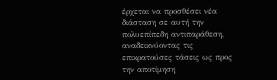έρχεται να προσθέσει νέα διάσταση σε αυτή την πολυεπίπεδη αντιπαράθεση, αναδεικνύοντας τις επικρατούσες τάσεις ως προς την αποτίμηση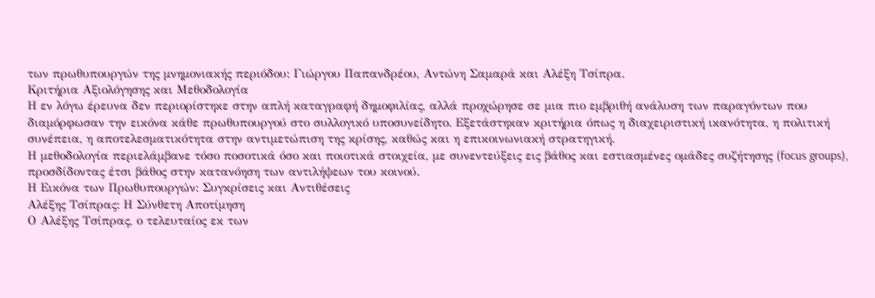των πρωθυπουργών της μνημονιακής περιόδου: Γιώργου Παπανδρέου, Αντώνη Σαμαρά και Αλέξη Τσίπρα.
Κριτήρια Αξιολόγησης και Μεθοδολογία
Η εν λόγω έρευνα δεν περιορίστηκε στην απλή καταγραφή δημοφιλίας, αλλά προχώρησε σε μια πιο εμβριθή ανάλυση των παραγόντων που διαμόρφωσαν την εικόνα κάθε πρωθυπουργού στο συλλογικό υποσυνείδητο. Εξετάστηκαν κριτήρια όπως η διαχειριστική ικανότητα, η πολιτική συνέπεια, η αποτελεσματικότητα στην αντιμετώπιση της κρίσης, καθώς και η επικοινωνιακή στρατηγική.
Η μεθοδολογία περιελάμβανε τόσο ποσοτικά όσο και ποιοτικά στοιχεία, με συνεντεύξεις εις βάθος και εστιασμένες ομάδες συζήτησης (focus groups), προσδίδοντας έτσι βάθος στην κατανόηση των αντιλήψεων του κοινού.
Η Εικόνα των Πρωθυπουργών: Συγκρίσεις και Αντιθέσεις
Αλέξης Τσίπρας: Η Σύνθετη Αποτίμηση
Ο Αλέξης Τσίπρας, ο τελευταίος εκ των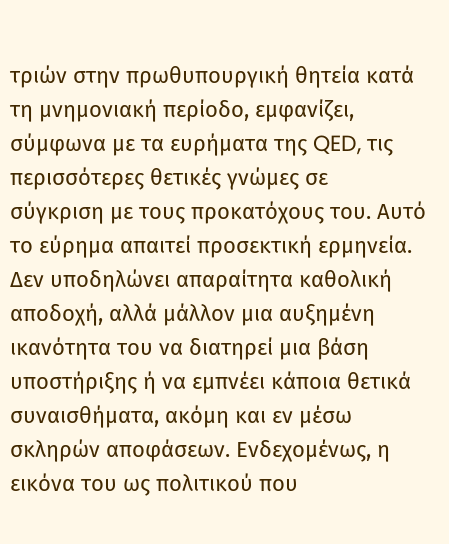τριών στην πρωθυπουργική θητεία κατά τη μνημονιακή περίοδο, εμφανίζει, σύμφωνα με τα ευρήματα της QED, τις περισσότερες θετικές γνώμες σε σύγκριση με τους προκατόχους του. Αυτό το εύρημα απαιτεί προσεκτική ερμηνεία. Δεν υποδηλώνει απαραίτητα καθολική αποδοχή, αλλά μάλλον μια αυξημένη ικανότητα του να διατηρεί μια βάση υποστήριξης ή να εμπνέει κάποια θετικά συναισθήματα, ακόμη και εν μέσω σκληρών αποφάσεων. Ενδεχομένως, η εικόνα του ως πολιτικού που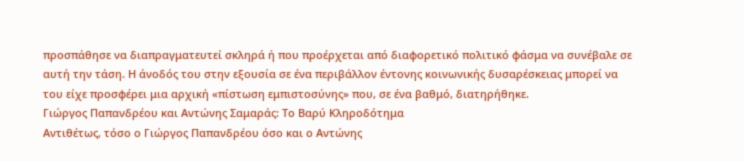προσπάθησε να διαπραγματευτεί σκληρά ή που προέρχεται από διαφορετικό πολιτικό φάσμα να συνέβαλε σε αυτή την τάση. Η άνοδός του στην εξουσία σε ένα περιβάλλον έντονης κοινωνικής δυσαρέσκειας μπορεί να του είχε προσφέρει μια αρχική «πίστωση εμπιστοσύνης» που, σε ένα βαθμό, διατηρήθηκε.
Γιώργος Παπανδρέου και Αντώνης Σαμαράς: Το Βαρύ Κληροδότημα
Αντιθέτως, τόσο ο Γιώργος Παπανδρέου όσο και ο Αντώνης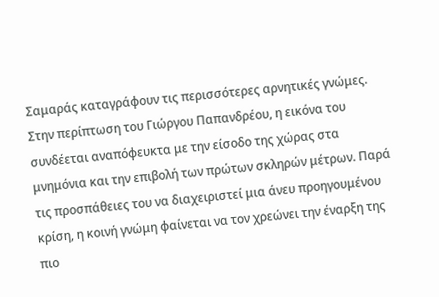Σαμαράς καταγράφουν τις περισσότερες αρνητικές γνώμες. Στην περίπτωση του Γιώργου Παπανδρέου, η εικόνα του συνδέεται αναπόφευκτα με την είσοδο της χώρας στα μνημόνια και την επιβολή των πρώτων σκληρών μέτρων. Παρά τις προσπάθειες του να διαχειριστεί μια άνευ προηγουμένου κρίση, η κοινή γνώμη φαίνεται να τον χρεώνει την έναρξη της πιο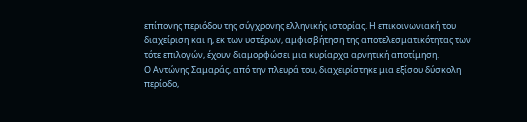επίπονης περιόδου της σύγχρονης ελληνικής ιστορίας. Η επικοινωνιακή του διαχείριση και η, εκ των υστέρων, αμφισβήτηση της αποτελεσματικότητας των τότε επιλογών, έχουν διαμορφώσει μια κυρίαρχα αρνητική αποτίμηση.
Ο Αντώνης Σαμαράς, από την πλευρά του, διαχειρίστηκε μια εξίσου δύσκολη περίοδο,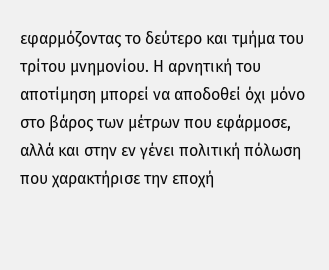εφαρμόζοντας το δεύτερο και τμήμα του τρίτου μνημονίου. Η αρνητική του αποτίμηση μπορεί να αποδοθεί όχι μόνο στο βάρος των μέτρων που εφάρμοσε, αλλά και στην εν γένει πολιτική πόλωση που χαρακτήρισε την εποχή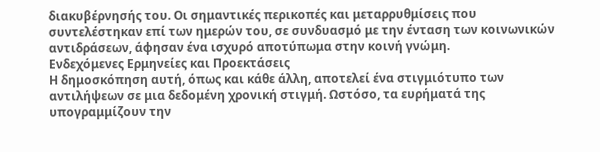διακυβέρνησής του. Οι σημαντικές περικοπές και μεταρρυθμίσεις που συντελέστηκαν επί των ημερών του, σε συνδυασμό με την ένταση των κοινωνικών αντιδράσεων, άφησαν ένα ισχυρό αποτύπωμα στην κοινή γνώμη.
Ενδεχόμενες Ερμηνείες και Προεκτάσεις
Η δημοσκόπηση αυτή, όπως και κάθε άλλη, αποτελεί ένα στιγμιότυπο των αντιλήψεων σε μια δεδομένη χρονική στιγμή. Ωστόσο, τα ευρήματά της υπογραμμίζουν την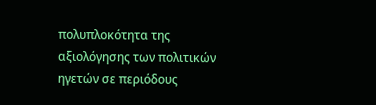πολυπλοκότητα της αξιολόγησης των πολιτικών ηγετών σε περιόδους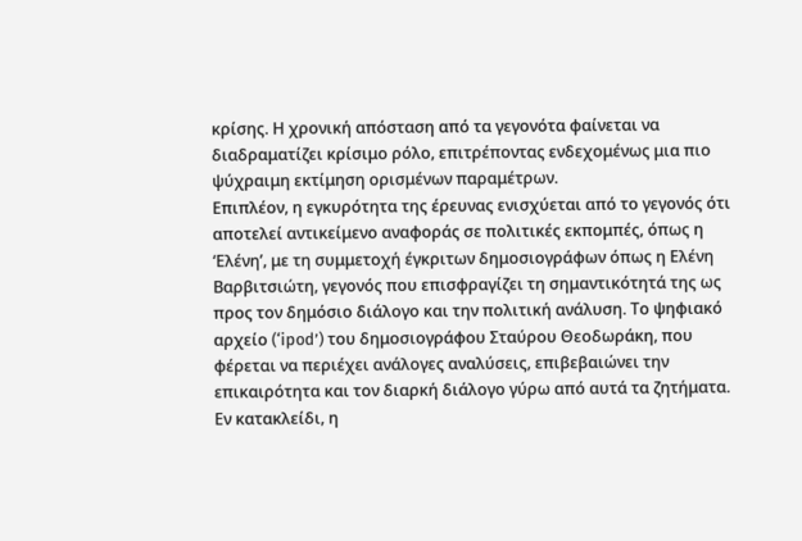κρίσης. Η χρονική απόσταση από τα γεγονότα φαίνεται να διαδραματίζει κρίσιμο ρόλο, επιτρέποντας ενδεχομένως μια πιο ψύχραιμη εκτίμηση ορισμένων παραμέτρων.
Επιπλέον, η εγκυρότητα της έρευνας ενισχύεται από το γεγονός ότι αποτελεί αντικείμενο αναφοράς σε πολιτικές εκπομπές, όπως η ‘Ελένη’, με τη συμμετοχή έγκριτων δημοσιογράφων όπως η Ελένη Βαρβιτσιώτη, γεγονός που επισφραγίζει τη σημαντικότητά της ως προς τον δημόσιο διάλογο και την πολιτική ανάλυση. Το ψηφιακό αρχείο (‘ipod’) του δημοσιογράφου Σταύρου Θεοδωράκη, που φέρεται να περιέχει ανάλογες αναλύσεις, επιβεβαιώνει την επικαιρότητα και τον διαρκή διάλογο γύρω από αυτά τα ζητήματα.
Εν κατακλείδι, η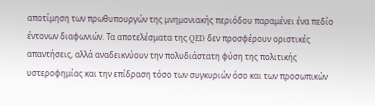αποτίμηση των πρωθυπουργών της μνημονιακής περιόδου παραμένει ένα πεδίο έντονων διαφωνιών. Τα αποτελέσματα της QED δεν προσφέρουν οριστικές απαντήσεις, αλλά αναδεικνύουν την πολυδιάστατη φύση της πολιτικής υστεροφημίας και την επίδραση τόσο των συγκυριών όσο και των προσωπικών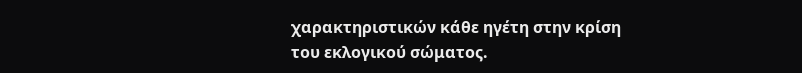χαρακτηριστικών κάθε ηγέτη στην κρίση του εκλογικού σώματος.